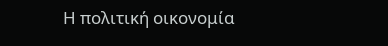Η πολιτική οικονομία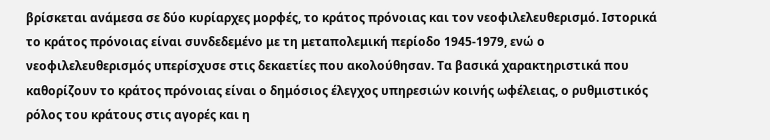βρίσκεται ανάμεσα σε δύο κυρίαρχες μορφές, το κράτος πρόνοιας και τον νεοφιλελευθερισμό. Ιστορικά το κράτος πρόνοιας είναι συνδεδεμένο με τη μεταπολεμική περίοδο 1945-1979, ενώ ο νεοφιλελευθερισμός υπερίσχυσε στις δεκαετίες που ακολούθησαν. Τα βασικά χαρακτηριστικά που καθορίζουν το κράτος πρόνοιας είναι ο δημόσιος έλεγχος υπηρεσιών κοινής ωφέλειας, ο ρυθμιστικός ρόλος του κράτους στις αγορές και η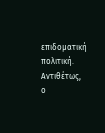επιδοματική πολιτική. Αντιθέτως, ο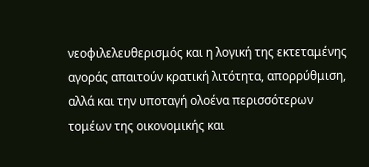νεοφιλελευθερισμός και η λογική της εκτεταμένης αγοράς απαιτούν κρατική λιτότητα, απορρύθμιση, αλλά και την υποταγή ολοένα περισσότερων τομέων της οικονομικής και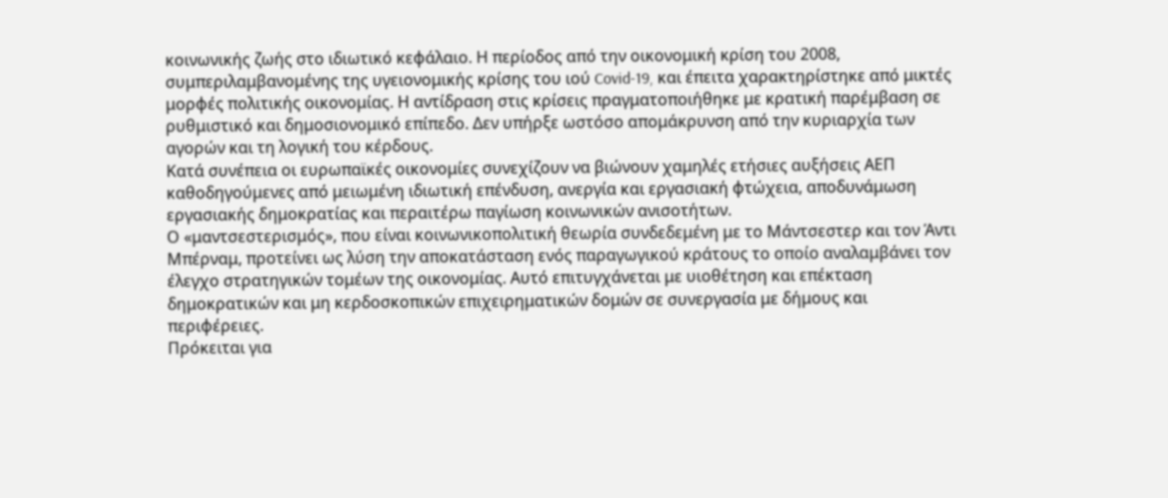κοινωνικής ζωής στο ιδιωτικό κεφάλαιο. Η περίοδος από την οικονομική κρίση του 2008, συμπεριλαμβανομένης της υγειονομικής κρίσης του ιού Covid-19, και έπειτα χαρακτηρίστηκε από μικτές μορφές πολιτικής οικονομίας. Η αντίδραση στις κρίσεις πραγματοποιήθηκε με κρατική παρέμβαση σε ρυθμιστικό και δημοσιονομικό επίπεδο. Δεν υπήρξε ωστόσο απομάκρυνση από την κυριαρχία των αγορών και τη λογική του κέρδους.
Κατά συνέπεια οι ευρωπαϊκές οικονομίες συνεχίζουν να βιώνουν χαμηλές ετήσιες αυξήσεις ΑΕΠ καθοδηγούμενες από μειωμένη ιδιωτική επένδυση, ανεργία και εργασιακή φτώχεια, αποδυνάμωση εργασιακής δημοκρατίας και περαιτέρω παγίωση κοινωνικών ανισοτήτων.
Ο «μαντσεστερισμός», που είναι κοινωνικοπολιτική θεωρία συνδεδεμένη με το Μάντσεστερ και τον Άντι Μπέρναμ, προτείνει ως λύση την αποκατάσταση ενός παραγωγικού κράτους το οποίο αναλαμβάνει τον έλεγχο στρατηγικών τομέων της οικονομίας. Αυτό επιτυγχάνεται με υιοθέτηση και επέκταση δημοκρατικών και μη κερδοσκοπικών επιχειρηματικών δομών σε συνεργασία με δήμους και περιφέρειες.
Πρόκειται για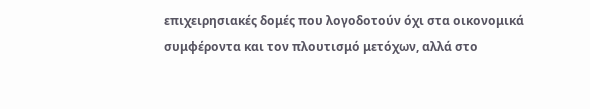επιχειρησιακές δομές που λογοδοτούν όχι στα οικονομικά συμφέροντα και τον πλουτισμό μετόχων, αλλά στο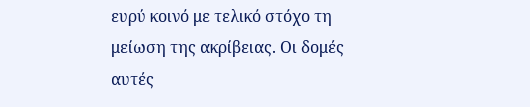ευρύ κοινό με τελικό στόχο τη μείωση της ακρίβειας. Οι δομές αυτές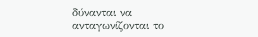δύνανται να ανταγωνίζονται το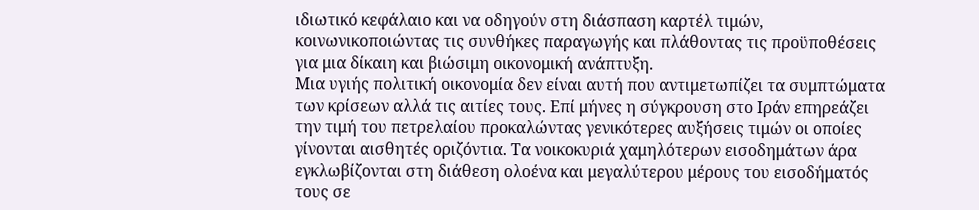ιδιωτικό κεφάλαιο και να οδηγούν στη διάσπαση καρτέλ τιμών, κοινωνικοποιώντας τις συνθήκες παραγωγής και πλάθοντας τις προϋποθέσεις για μια δίκαιη και βιώσιμη οικονομική ανάπτυξη.
Μια υγιής πολιτική οικονομία δεν είναι αυτή που αντιμετωπίζει τα συμπτώματα των κρίσεων αλλά τις αιτίες τους. Επί μήνες η σύγκρουση στο Ιράν επηρεάζει την τιμή του πετρελαίου προκαλώντας γενικότερες αυξήσεις τιμών οι οποίες γίνονται αισθητές οριζόντια. Τα νοικοκυριά χαμηλότερων εισοδημάτων άρα εγκλωβίζονται στη διάθεση ολοένα και μεγαλύτερου μέρους του εισοδήματός τους σε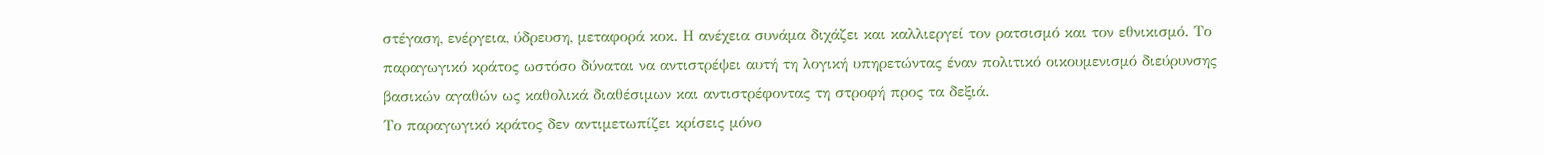στέγαση, ενέργεια, ύδρευση, μεταφορά κοκ. Η ανέχεια συνάμα διχάζει και καλλιεργεί τον ρατσισμό και τον εθνικισμό. Το παραγωγικό κράτος ωστόσο δύναται να αντιστρέψει αυτή τη λογική υπηρετώντας έναν πολιτικό οικουμενισμό διεύρυνσης βασικών αγαθών ως καθολικά διαθέσιμων και αντιστρέφοντας τη στροφή προς τα δεξιά.
Το παραγωγικό κράτος δεν αντιμετωπίζει κρίσεις μόνο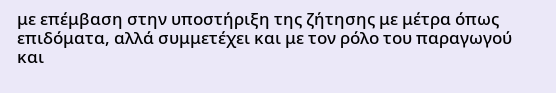με επέμβαση στην υποστήριξη της ζήτησης με μέτρα όπως επιδόματα, αλλά συμμετέχει και με τον ρόλο του παραγωγού και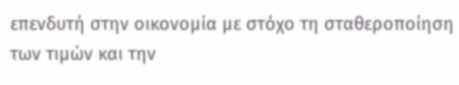επενδυτή στην οικονομία με στόχο τη σταθεροποίηση των τιμών και την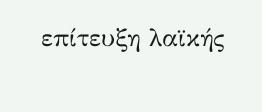επίτευξη λαϊκής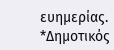ευημερίας.
*Δημοτικός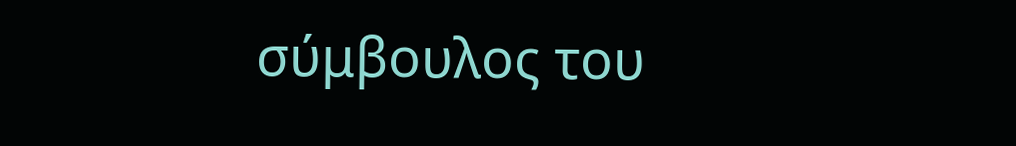σύμβουλος του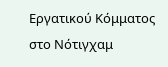Εργατικού Κόμματος στο Νότιγχαμ